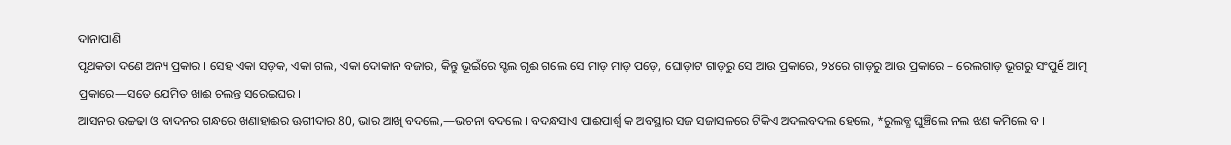ଦାନାପାଣି
ପୃଥକତା ଦଣେ ଅନ୍ୟ ପ୍ରକାର । ସେହ ଏକା ସଡ଼କ, ଏକା ଗଲ, ଏକା ଦୋକାନ ବଜାର, କିନ୍ତୁ ଭୂଇଁରେ ସ୍ଟଲ ଗୃଈ ଗଲେ ସେ ମାଡ଼ ମାଡ଼ ପଡ଼େ, ଘୋଡ଼ାଟ ଗାଡ଼ରୁ ସେ ଆଉ ପ୍ରକାରେ, ୨୪ରେ ଗାଡ଼ରୁ ଆଉ ପ୍ରକାରେ – ରେଲଗାଡ଼ ଭୂଗରୁ ସଂପୁế ଆତ୍ମ ପ୍ରକାରେ—ସତେ ଯେମିତ ଖାଈ ଚଲନ୍ତ ସରେଇଘର ।
ଆସନର ଉଚ୍ଚଢା ଓ ବାଦନର ଗନ୍ଧରେ ଖଣାହାଈର ଊଗୀଦାର 80, ଭାର ଆଖି ବଦଲେ,—ଭଚନା ବଦଲେ । ବଦନ୍ଧସାଏ ପାଈପାର୍ଶ୍ବ କ ଅବସ୍ଥାର ସଜ ସଜାସଳରେ ଟିକିଏ ଅଦଲବଦଲ ହେଲେ, *ରୁଲବ୍ଧ ଘୁଞ୍ଚିଲେ ନଲ ଝଣ କମିଲେ ବ ।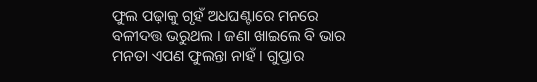ଫୁଲ ପଢ଼ାକୁ ଗୃହଁ ଅଧଘଣ୍ଟାରେ ମନରେ ବଳୀଦତ୍ତ ଭରୁଥଲ । ଜଣା ଖାଇଲେ ବି ଭାର ମନତା ଏପଣ ଫୁଲନ୍ତା ନାହଁ । ଗୁପ୍ତାର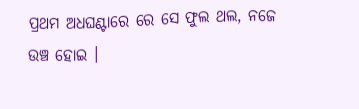ପ୍ରଥମ ଅଧଘଣ୍ଟାରେ ରେ ସେ ଫୁଲ ଥଲ, ନଜେ ଉଞ୍ଚ ହୋଇ ।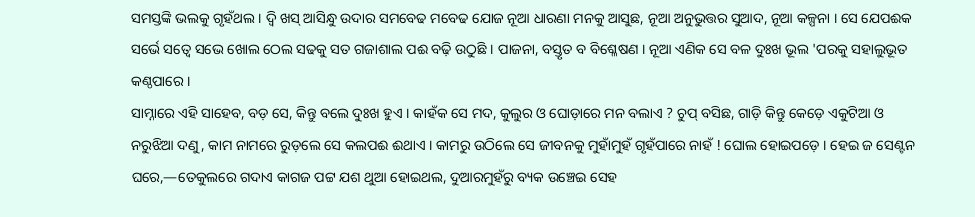ସମସ୍ତଙ୍କି ଭଲକୁ ଗୃହଁଥଲ । ଦ୍ବି ଖସ୍ ଆସିନ୍ଧୁ ଉଦାର ସମବେଢ ମବେଢ ଯୋଜ ନୂଆ ଧାରଣା ମନକୁ ଆସୁଛ, ନୂଆ ଅନୁଭୁତ୍ତର ସୁଆଦ, ନୂଆ କଳ୍ପନା । ସେ ଯେପଈକ ସର୍ଭେ ସତ୍ଵେ ସଭେ ଖୋଲ ଠେଲ ସଢକୁ ସତ ଗଜାଶାଲ ପଈ ବଢ଼ି ଉଠୁଛି । ପାଜନା, ବସ୍ତୃତ ବ ବିଶ୍ଳେଷଣ । ନୂଆ ଏଣିକ ସେ ବଳ ଦୁଃଖ ଭୂଲ 'ପରକୁ ସହାଲୁଭୂତ କଣ୍ଠପାରେ ।
ସାମ୍ନାରେ ଏହି ସାହେବ, ବଡ଼ ସେ, କିନ୍ତୁ ବଲେ ଦୁଃଖ ହୁଏ । କାହଁକ ସେ ମଦ, କୁଲୁର ଓ ଘୋଡ଼ାରେ ମନ ବଲାଏ ? ଚୁପ୍ ବସିଛ, ଗାଡ଼ି କିନ୍ତୁ କେଡ଼େ ଏକୁଟିଆ ଓ ନରୁଝିଆ ଦଣୁ, କାମ ନାମରେ ରୁଡ଼ଲେ ସେ କଲପଈ ଈଥାଏ । କାମରୁ ଉଠିଲେ ସେ ଜୀବନକୁ ମୁହାଁମୁହଁ ଗୃହଁପାରେ ନାହଁ ! ଘୋଲ ହୋଇପଡ଼େ । ହେଇ ଜ ସେଣ୍ଟନ ଘରେ,—ତେକୁଲରେ ଗଦାଏ କାଗଜ ପଟ୍ଟ ଯଶ ଥୁଆ ହୋଇଥଲ, ଦୁଆରମୁହଁରୁ ବ୍ୟକ ଉଞ୍ଚେଇ ସେହ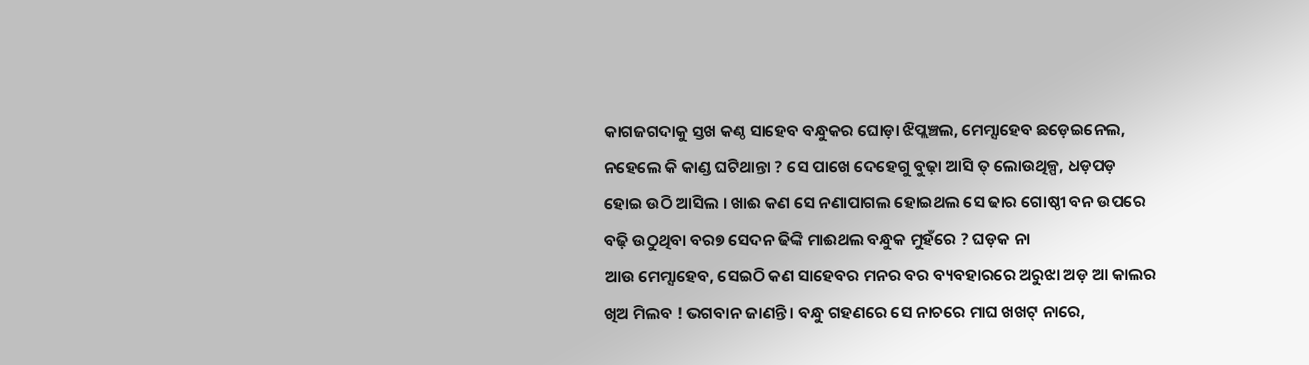କାଗଜଗଦାକୁ ସ୍ତଖ କଣ୍ଠ ସାହେବ ବନ୍ଧୁକର ଘୋଡ଼ା ଝିପ୍ଲଞ୍ଚଲ, ମେମ୍ସାହେବ ଛଡ଼େଇନେଲ, ନହେଲେ କି କାଣ୍ଡ ଘଟିଥାନ୍ତା ? ସେ ପାଖେ ଦେହେଗୁ ବୁଢ଼ା ଆସି ତ୍ ଲୋଉଥିଳ୍ପ, ଧଡ଼ପଡ଼ ହୋଇ ଉଠି ଆସିଲ । ଖାଈ କଣ ସେ ନଣାପାଗଲ ହୋଇଥଲ ସେ ଢାର ଗୋଷ୍ଠୀ ବନ ଉପରେ ବଢ଼ି ଉଠୁଥିବା ବର୭ ସେଦନ ଢିଙ୍କି ମାଈଥଲ ବନ୍ଧୁକ ମୁହଁରେ ? ଘଡ଼କ ନା
ଆଉ ମେମ୍ସାହେବ, ସେଇଠି କଣ ସାହେବର ମନର ବର ବ୍ୟବହାରରେ ଅରୁଝା ଅଡ଼ ଆ କାଲର ଖିଅ ମିଲବ ! ଭଗବାନ ଜାଣନ୍ତି । ବନ୍ଧୁ ଗହଣରେ ସେ ନାଚରେ ମାଘ ଖଖଟ୍ ନାରେ,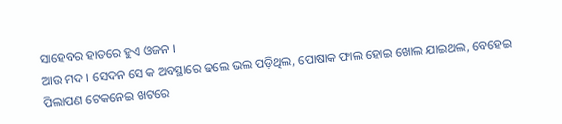ସାହେବର ହାତରେ ହୁଏ ଓଜନ ।
ଆଉ ମଦ । ସେଦନ ସେ କ ଅବସ୍ଥାରେ ଢଲେ ଭଲ ପଡ଼ିଥିଲ, ପୋଷାକ ଫାଲ ହୋଇ ଖୋଲ ଯାଇଥଲ, ବେହେଇ ପିଲାପଣ ଟେକନେଇ ଖଟରେ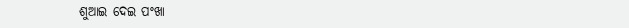ଶୁଆଇ ଦେଇ ପଂଖା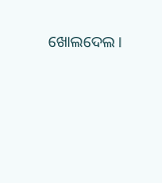ଖୋଲଦେଲ ।